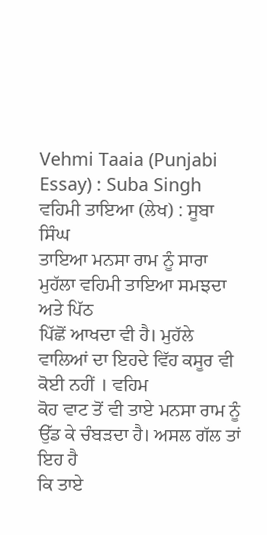Vehmi Taaia (Punjabi Essay) : Suba Singh
ਵਹਿਮੀ ਤਾਇਆ (ਲੇਖ) : ਸੂਬਾ ਸਿੰਘ
ਤਾਇਆ ਮਨਸਾ ਰਾਮ ਨੂੰ ਸਾਰਾ ਮੁਹੱਲਾ ਵਹਿਮੀ ਤਾਇਆ ਸਮਝਦਾ ਅਤੇ ਪਿੱਠ
ਪਿੱਛੋਂ ਆਖਦਾ ਵੀ ਹੈ। ਮੁਹੱਲੇ ਵਾਲਿਆਂ ਦਾ ਇਹਦੇ ਵਿੱਹ ਕਸੂਰ ਵੀ ਕੋਈ ਨਹੀਂ । ਵਹਿਮ
ਕੋਹ ਵਾਟ ਤੋਂ ਵੀ ਤਾਏ ਮਨਸਾ ਰਾਮ ਨੂੰ ਉੱਡ ਕੇ ਚੰਬੜਦਾ ਹੈ। ਅਸਲ ਗੱਲ ਤਾਂ ਇਹ ਹੈ
ਕਿ ਤਾਏ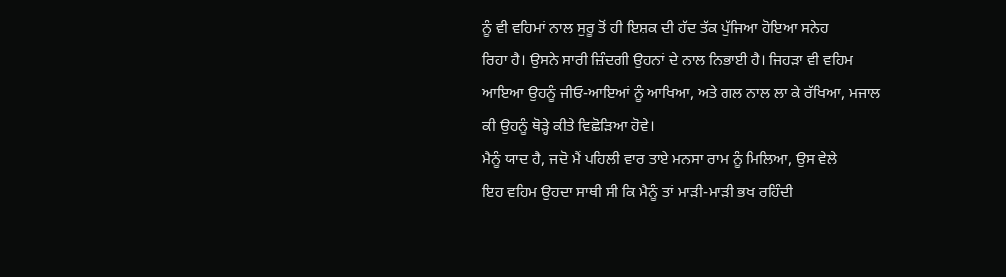ਨੂੰ ਵੀ ਵਹਿਮਾਂ ਨਾਲ ਸੁਰੂ ਤੋਂ ਹੀ ਇਸ਼ਕ ਦੀ ਹੱਦ ਤੱਕ ਪੁੱਜਿਆ ਹੋਇਆ ਸਨੇਹ
ਰਿਹਾ ਹੈ। ਉਸਨੇ ਸਾਰੀ ਜ਼ਿੰਦਗੀ ਉਹਨਾਂ ਦੇ ਨਾਲ ਨਿਭਾਈ ਹੈ। ਜਿਹੜਾ ਵੀ ਵਹਿਮ
ਆਇਆ ਉਹਨੂੰ ਜੀਓ-ਆਇਆਂ ਨੂੰ ਆਖਿਆ, ਅਤੇ ਗਲ ਨਾਲ ਲਾ ਕੇ ਰੱਖਿਆ, ਮਜਾਲ
ਕੀ ਉਹਨੂੰ ਥੋੜ੍ਹੇ ਕੀਤੇ ਵਿਛੋੜਿਆ ਹੋਵੇ।
ਮੈਨੂੰ ਯਾਦ ਹੈ, ਜਦੋ ਮੈਂ ਪਹਿਲੀ ਵਾਰ ਤਾਏ ਮਨਸਾ ਰਾਮ ਨੂੰ ਮਿਲਿਆ, ਉਸ ਵੇਲੇ
ਇਹ ਵਹਿਮ ਉਹਦਾ ਸਾਥੀ ਸੀ ਕਿ ਮੈਨੂੰ ਤਾਂ ਮਾੜੀ-ਮਾੜੀ ਭਖ ਰਹਿੰਦੀ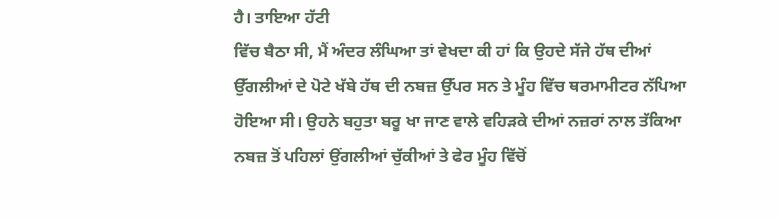ਹੈ। ਤਾਇਆ ਹੱਟੀ
ਵਿੱਚ ਬੈਠਾ ਸੀ, ਮੈਂ ਅੰਦਰ ਲੰਘਿਆ ਤਾਂ ਵੇਖਦਾ ਕੀ ਹਾਂ ਕਿ ਉਹਦੇ ਸੱਜੇ ਹੱਥ ਦੀਆਂ
ਉੱਗਲੀਆਂ ਦੇ ਪੋਟੇ ਖੱਬੇ ਹੱਥ ਦੀ ਨਬਜ਼ ਉੱਪਰ ਸਨ ਤੇ ਮੂੰਹ ਵਿੱਚ ਥਰਮਾਮੀਟਰ ਨੱਪਿਆ
ਹੋਇਆ ਸੀ। ਉਹਨੇ ਬਹੁਤਾ ਬਰੂ ਖਾ ਜਾਣ ਵਾਲੇ ਵਹਿੜਕੇ ਦੀਆਂ ਨਜ਼ਰਾਂ ਨਾਲ ਤੱਕਿਆ
ਨਬਜ਼ ਤੋਂ ਪਹਿਲਾਂ ਉਂਗਲੀਆਂ ਚੁੱਕੀਆਂ ਤੇ ਫੇਰ ਮੂੰਹ ਵਿੱਚੋਂ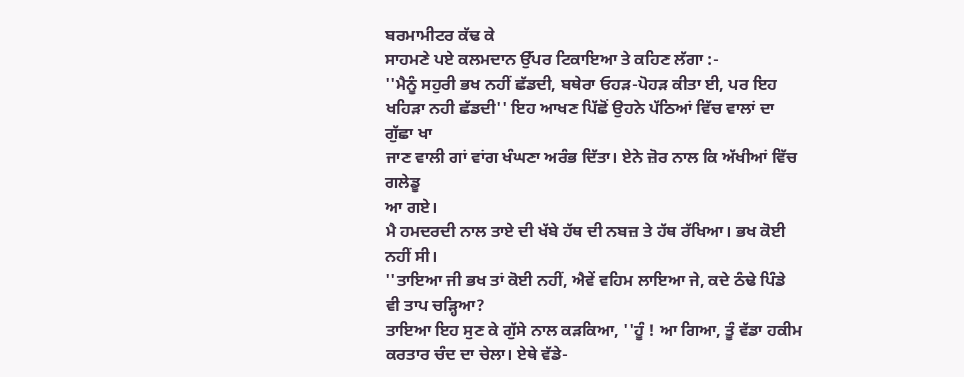ਬਰਮਾਮੀਟਰ ਕੱਢ ਕੇ
ਸਾਹਮਣੇ ਪਏ ਕਲਮਦਾਨ ਉੱਪਰ ਟਿਕਾਇਆ ਤੇ ਕਹਿਣ ਲੱਗਾ :-
''ਮੈਨੂੰ ਸਹੁਰੀ ਭਖ ਨਹੀਂ ਛੱਡਦੀ, ਬਥੇਰਾ ਓਹੜ-ਪੋਹੜ ਕੀਤਾ ਈ, ਪਰ ਇਹ
ਖਹਿੜਾ ਨਹੀ ਛੱਡਦੀ'' ਇਹ ਆਖਣ ਪਿੱਛੋਂ ਉਹਨੇ ਪੱਠਿਆਂ ਵਿੱਚ ਵਾਲਾਂ ਦਾ ਗੁੱਛਾ ਖਾ
ਜਾਣ ਵਾਲੀ ਗਾਂ ਵਾਂਗ ਖੰਘਣਾ ਅਰੰਭ ਦਿੱਤਾ। ਏਨੇ ਜ਼ੋਰ ਨਾਲ ਕਿ ਅੱਖੀਆਂ ਵਿੱਚ ਗਲੇਡੂ
ਆ ਗਏ।
ਮੈ ਹਮਦਰਦੀ ਨਾਲ ਤਾਏ ਦੀ ਖੱਬੇ ਹੱਥ ਦੀ ਨਬਜ਼ ਤੇ ਹੱਥ ਰੱਖਿਆ। ਭਖ ਕੋਈ
ਨਹੀਂ ਸੀ।
''ਤਾਇਆ ਜੀ ਭਖ ਤਾਂ ਕੋਈ ਨਹੀਂ, ਐਵੇਂ ਵਹਿਮ ਲਾਇਆ ਜੇ, ਕਦੇ ਠੰਢੇ ਪਿੰਡੇ
ਵੀ ਤਾਪ ਚੜ੍ਹਿਆ?
ਤਾਇਆ ਇਹ ਸੁਣ ਕੇ ਗੁੱਸੇ ਨਾਲ ਕੜਕਿਆ, ''ਹੂੰ ! ਆ ਗਿਆ, ਤੂੰ ਵੱਡਾ ਹਕੀਮ
ਕਰਤਾਰ ਚੰਦ ਦਾ ਚੇਲਾ। ਏਥੇ ਵੱਡੇ-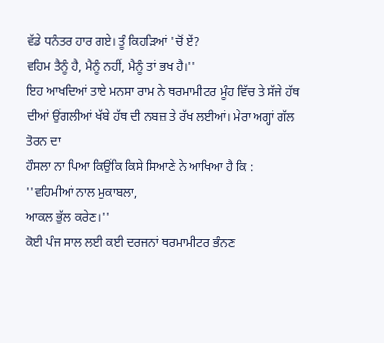ਵੱਡੇ ਧਨੰਤਰ ਹਾਰ ਗਏ। ਤੂੰ ਕਿਹੜਿਆਂ 'ਚੋਂ ਏਂ?
ਵਹਿਮ ਤੈਨੂੰ ਹੈ, ਮੈਨੂੰ ਨਹੀਂ, ਮੈਨੂੰ ਤਾਂ ਭਖ ਹੈ।''
ਇਹ ਆਖਦਿਆਂ ਤਾਏ ਮਨਸਾ ਰਾਮ ਨੇ ਥਰਮਾਮੀਟਰ ਮੂੰਹ ਵਿੱਚ ਤੇ ਸੱਜੇ ਹੱਥ
ਦੀਆਂ ਉਂਗਲੀਆਂ ਖੱਬੇ ਹੱਥ ਦੀ ਨਬਜ਼ ਤੇ ਰੱਖ ਲਈਆਂ। ਮੇਰਾ ਅਗ੍ਹਾਂ ਗੱਲ ਤੋਰਨ ਦਾ
ਹੌਸਲਾ ਨਾ ਪਿਆ ਕਿਉਂਕਿ ਕਿਸੇ ਸਿਆਣੇ ਨੇ ਆਖਿਆ ਹੈ ਕਿ :
''ਵਹਿਮੀਆਂ ਨਾਲ ਮੁਕਾਬਲਾ,
ਆਕਲ ਭੁੱਲ ਕਰੇਣ।''
ਕੋਈ ਪੰਜ ਸਾਲ ਲਈ ਕਈ ਦਰਜਨਾਂ ਥਰਮਾਮੀਟਰ ਭੰਨਣ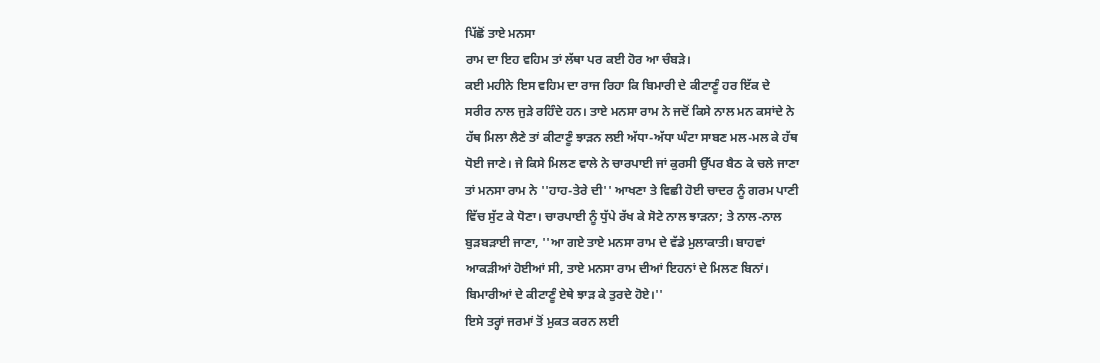ਪਿੱਛੋਂ ਤਾਏ ਮਨਸਾ
ਰਾਮ ਦਾ ਇਹ ਵਹਿਮ ਤਾਂ ਲੱਥਾ ਪਰ ਕਈ ਹੋਰ ਆ ਚੰਬੜੇ।
ਕਈ ਮਹੀਨੇ ਇਸ ਵਹਿਮ ਦਾ ਰਾਜ ਰਿਹਾ ਕਿ ਬਿਮਾਰੀ ਦੇ ਕੀਟਾਣੂੰ ਹਰ ਇੱਕ ਦੇ
ਸਰੀਰ ਨਾਲ ਜੁੜੇ ਰਹਿੰਦੇ ਹਨ। ਤਾਏ ਮਨਸਾ ਰਾਮ ਨੇ ਜਦੋਂ ਕਿਸੇ ਨਾਲ ਮਨ ਕਸਾਂਦੇ ਨੇ
ਹੱਥ ਮਿਲਾ ਲੈਣੇ ਤਾਂ ਕੀਟਾਣੂੰ ਝਾੜਨ ਲਈ ਅੱਧਾ-ਅੱਧਾ ਘੰਟਾ ਸਾਬਣ ਮਲ-ਮਲ ਕੇ ਹੱਥ
ਧੋਈ ਜਾਣੇ। ਜੇ ਕਿਸੇ ਮਿਲਣ ਵਾਲੇ ਨੇ ਚਾਰਪਾਈ ਜਾਂ ਕੁਰਸੀ ਉੱਪਰ ਬੈਠ ਕੇ ਚਲੇ ਜਾਣਾ
ਤਾਂ ਮਨਸਾ ਰਾਮ ਨੇ ''ਹਾਹ-ਤੇਰੇ ਦੀ'' ਆਖਣਾ ਤੇ ਵਿਛੀ ਹੋਈ ਚਾਦਰ ਨੂੰ ਗਰਮ ਪਾਣੀ
ਵਿੱਚ ਸੁੱਟ ਕੇ ਧੋਣਾ। ਚਾਰਪਾਈ ਨੂੰ ਧੁੱਪੇ ਰੱਖ ਕੇ ਸੋਟੇ ਨਾਲ ਝਾੜਨਾ; ਤੇ ਨਾਲ-ਨਾਲ
ਬੁੜਬੜਾਈ ਜਾਣਾ, ''ਆ ਗਏ ਤਾਏ ਮਨਸਾ ਰਾਮ ਦੇ ਵੱਡੇ ਮੁਲਾਕਾਤੀ। ਬਾਹਵਾਂ
ਆਕੜੀਆਂ ਹੋਈਆਂ ਸੀ, ਤਾਏ ਮਨਸਾ ਰਾਮ ਦੀਆਂ ਇਹਨਾਂ ਦੇ ਮਿਲਣ ਬਿਨਾਂ।
ਬਿਮਾਰੀਆਂ ਦੇ ਕੀਟਾਣੂੰ ਏਥੇ ਝਾੜ ਕੇ ਤੁਰਦੇ ਹੋਏ।''
ਇਸੇ ਤਰ੍ਹਾਂ ਜਰਮਾਂ ਤੋਂ ਮੁਕਤ ਕਰਨ ਲਈ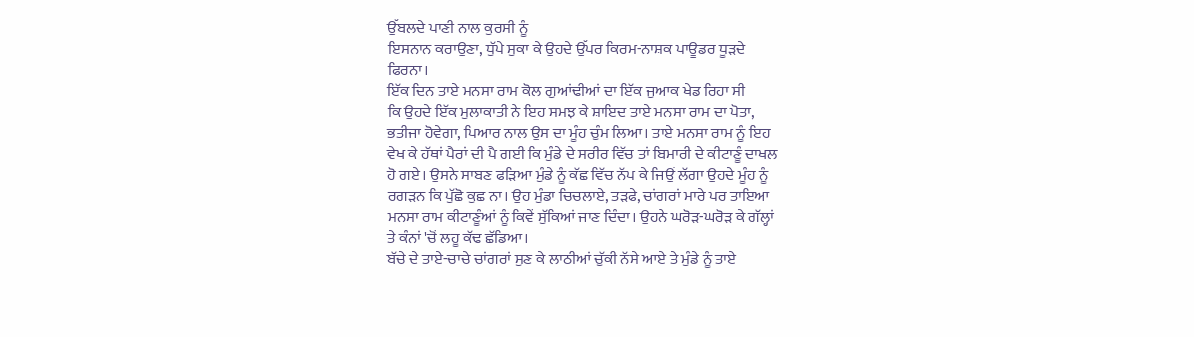ਉੱਬਲਦੇ ਪਾਣੀ ਨਾਲ ਕੁਰਸੀ ਨੂੰ
ਇਸਨਾਨ ਕਰਾਉਣਾ, ਧੁੱਪੇ ਸੁਕਾ ਕੇ ਉਹਦੇ ਉੱਪਰ ਕਿਰਮ-ਨਾਸ਼ਕ ਪਾਊਡਰ ਧੂੜਦੇ
ਫਿਰਨਾ।
ਇੱਕ ਦਿਨ ਤਾਏ ਮਨਸਾ ਰਾਮ ਕੋਲ ਗੁਆਂਢੀਆਂ ਦਾ ਇੱਕ ਜੁਆਕ ਖੇਡ ਰਿਹਾ ਸੀ
ਕਿ ਉਹਦੇ ਇੱਕ ਮੁਲਾਕਾਤੀ ਨੇ ਇਹ ਸਮਝ ਕੇ ਸ਼ਾਇਦ ਤਾਏ ਮਨਸਾ ਰਾਮ ਦਾ ਪੋਤਾ,
ਭਤੀਜਾ ਹੋਵੇਗਾ, ਪਿਆਰ ਨਾਲ ਉਸ ਦਾ ਮੂੰਹ ਚੁੰਮ ਲਿਆ। ਤਾਏ ਮਨਸਾ ਰਾਮ ਨੂੰ ਇਹ
ਵੇਖ ਕੇ ਹੱਥਾਂ ਪੈਰਾਂ ਦੀ ਪੈ ਗਈ ਕਿ ਮੁੰਡੇ ਦੇ ਸਰੀਰ ਵਿੱਚ ਤਾਂ ਬਿਮਾਰੀ ਦੇ ਕੀਟਾਣੂੰ ਦਾਖਲ
ਹੋ ਗਏ। ਉਸਨੇ ਸਾਬਣ ਫੜਿਆ ਮੁੰਡੇ ਨੂੰ ਕੱਛ ਵਿੱਚ ਨੱਪ ਕੇ ਜਿਉਂ ਲੱਗਾ ਉਹਦੇ ਮੂੰਹ ਨੂੰ
ਰਗੜਨ ਕਿ ਪੁੱਛੋ ਕੁਛ ਨਾ। ਉਹ ਮੁੰਡਾ ਚਿਚਲਾਏ, ਤੜਫੇ, ਚਾਂਗਰਾਂ ਮਾਰੇ ਪਰ ਤਾਇਆ
ਮਨਸਾ ਰਾਮ ਕੀਟਾਣੂੰਆਂ ਨੂੰ ਕਿਵੇਂ ਸੁੱਕਿਆਂ ਜਾਣ ਦਿੰਦਾ। ਉਹਨੇ ਘਰੋੜ-ਘਰੋੜ ਕੇ ਗੱਲ੍ਹਾਂ
ਤੇ ਕੰਨਾਂ 'ਚੋਂ ਲਹੂ ਕੱਢ ਛੱਡਿਆ।
ਬੱਚੇ ਦੇ ਤਾਏ-ਚਾਚੇ ਚਾਂਗਰਾਂ ਸੁਣ ਕੇ ਲਾਠੀਆਂ ਚੁੱਕੀ ਨੱਸੇ ਆਏ ਤੇ ਮੁੰਡੇ ਨੂੰ ਤਾਏ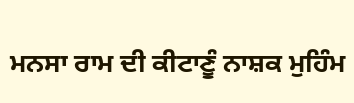ਮਨਸਾ ਰਾਮ ਦੀ ਕੀਟਾਣੂੰ ਨਾਸ਼ਕ ਮੁਹਿੰਮ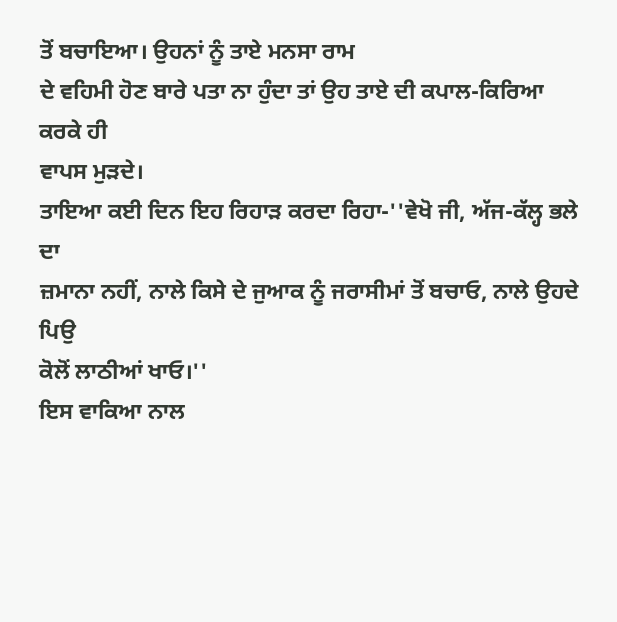ਤੋਂ ਬਚਾਇਆ। ਉਹਨਾਂ ਨੂੰ ਤਾਏ ਮਨਸਾ ਰਾਮ
ਦੇ ਵਹਿਮੀ ਹੋਣ ਬਾਰੇ ਪਤਾ ਨਾ ਹੁੰਦਾ ਤਾਂ ਉਹ ਤਾਏ ਦੀ ਕਪਾਲ-ਕਿਰਿਆ ਕਰਕੇ ਹੀ
ਵਾਪਸ ਮੁੜਦੇ।
ਤਾਇਆ ਕਈ ਦਿਨ ਇਹ ਰਿਹਾੜ ਕਰਦਾ ਰਿਹਾ-''ਵੇਖੋ ਜੀ, ਅੱਜ-ਕੱਲ੍ਹ ਭਲੇ ਦਾ
ਜ਼ਮਾਨਾ ਨਹੀਂ, ਨਾਲੇ ਕਿਸੇ ਦੇ ਜੁਆਕ ਨੂੰ ਜਰਾਸੀਮਾਂ ਤੋਂ ਬਚਾਓ, ਨਾਲੇ ਉਹਦੇ ਪਿਉ
ਕੋਲੋਂ ਲਾਠੀਆਂ ਖਾਓ।''
ਇਸ ਵਾਕਿਆ ਨਾਲ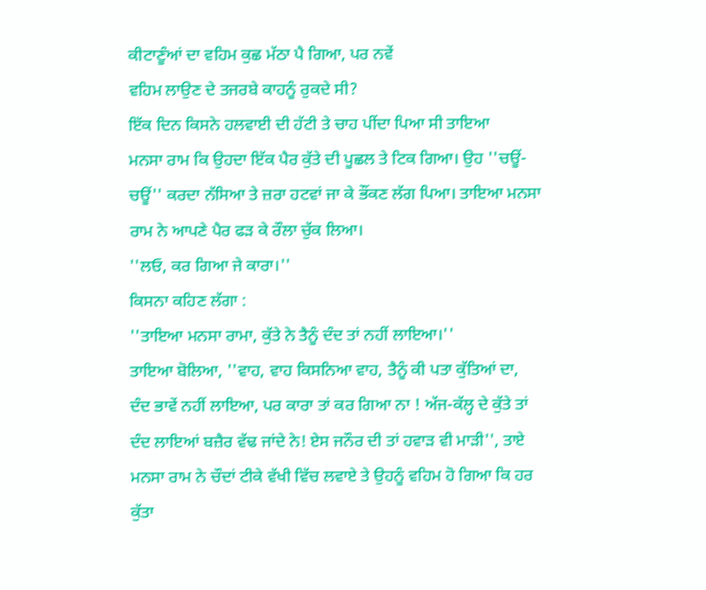ਕੀਟਾਣੂੰਆਂ ਦਾ ਵਹਿਮ ਕੁਛ ਮੱਠਾ ਪੈ ਗਿਆ, ਪਰ ਨਵੇਂ
ਵਹਿਮ ਲਾਉਣ ਦੇ ਤਜਰਬੇ ਕਾਹਨੂੰ ਰੁਕਦੇ ਸੀ?
ਇੱਕ ਦਿਨ ਕਿਸਨੇ ਹਲਵਾਈ ਦੀ ਹੱਟੀ ਤੇ ਚਾਹ ਪੀਂਦਾ ਪਿਆ ਸੀ ਤਾਇਆ
ਮਨਸਾ ਰਾਮ ਕਿ ਉਹਦਾ ਇੱਕ ਪੈਰ ਕੁੱਤੇ ਦੀ ਪੂਛਲ ਤੇ ਟਿਕ ਗਿਆ। ਉਹ ''ਚਊਂ-
ਚਊਂ'' ਕਰਦਾ ਨੱਸਿਆ ਤੇ ਜ਼ਰਾ ਹਟਵਾਂ ਜਾ ਕੇ ਭੌਂਕਣ ਲੱਗ ਪਿਆ। ਤਾਇਆ ਮਨਸਾ
ਰਾਮ ਨੇ ਆਪਣੇ ਪੈਰ ਫੜ ਕੇ ਰੌਲਾ ਚੁੱਕ ਲਿਆ।
''ਲਓ, ਕਰ ਗਿਆ ਜੇ ਕਾਰਾ।''
ਕਿਸਨਾ ਕਹਿਣ ਲੱਗਾ :
''ਤਾਇਆ ਮਨਸਾ ਰਾਮਾ, ਕੁੱਤੇ ਨੇ ਤੈਨੂੰ ਦੰਦ ਤਾਂ ਨਹੀਂ ਲਾਇਆ।''
ਤਾਇਆ ਬੋਲਿਆ, ''ਵਾਹ, ਵਾਹ ਕਿਸਨਿਆ ਵਾਹ, ਤੈਨੂੰ ਕੀ ਪਤਾ ਕੁੱਤਿਆਂ ਦਾ,
ਦੰਦ ਭਾਵੇਂ ਨਹੀਂ ਲਾਇਆ, ਪਰ ਕਾਰਾ ਤਾਂ ਕਰ ਗਿਆ ਨਾ ! ਅੱਜ-ਕੱਲ੍ਹ ਦੇ ਕੁੱਤੇ ਤਾਂ
ਦੰਦ ਲਾਇਆਂ ਬਜ਼ੈਰ ਵੱਢ ਜਾਂਦੇ ਨੇ! ਏਸ ਜਨੌਰ ਦੀ ਤਾਂ ਹਵਾੜ ਵੀ ਮਾੜੀ'', ਤਾਏ
ਮਨਸਾ ਰਾਮ ਨੇ ਚੌਦਾਂ ਟੀਕੇ ਵੱਖੀ ਵਿੱਚ ਲਵਾਏ ਤੇ ਉਹਨੂੰ ਵਹਿਮ ਹੋ ਗਿਆ ਕਿ ਹਰ ਕੁੱਤਾ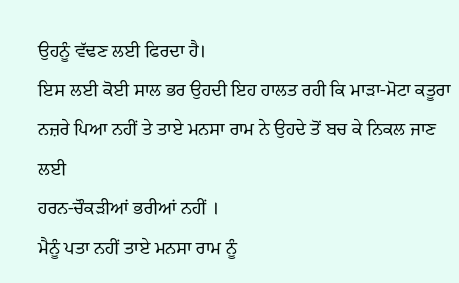ਉਹਨੂੰ ਵੱਢਣ ਲਈ ਫਿਰਦਾ ਹੈ।
ਇਸ ਲਈ ਕੋਈ ਸਾਲ ਭਰ ਉਹਦੀ ਇਹ ਹਾਲਤ ਰਹੀ ਕਿ ਮਾੜਾ-ਮੋਟਾ ਕਤੂਰਾ
ਨਜ਼ਰੇ ਪਿਆ ਨਹੀਂ ਤੇ ਤਾਏ ਮਨਸਾ ਰਾਮ ਨੇ ਉਹਦੇ ਤੋਂ ਬਚ ਕੇ ਨਿਕਲ ਜਾਣ ਲਈ
ਹਰਨ-ਚੌਕੜੀਆਂ ਭਰੀਆਂ ਨਹੀਂ ।
ਮੈਨੂੰ ਪਤਾ ਨਹੀਂ ਤਾਏ ਮਨਸਾ ਰਾਮ ਨੂੰ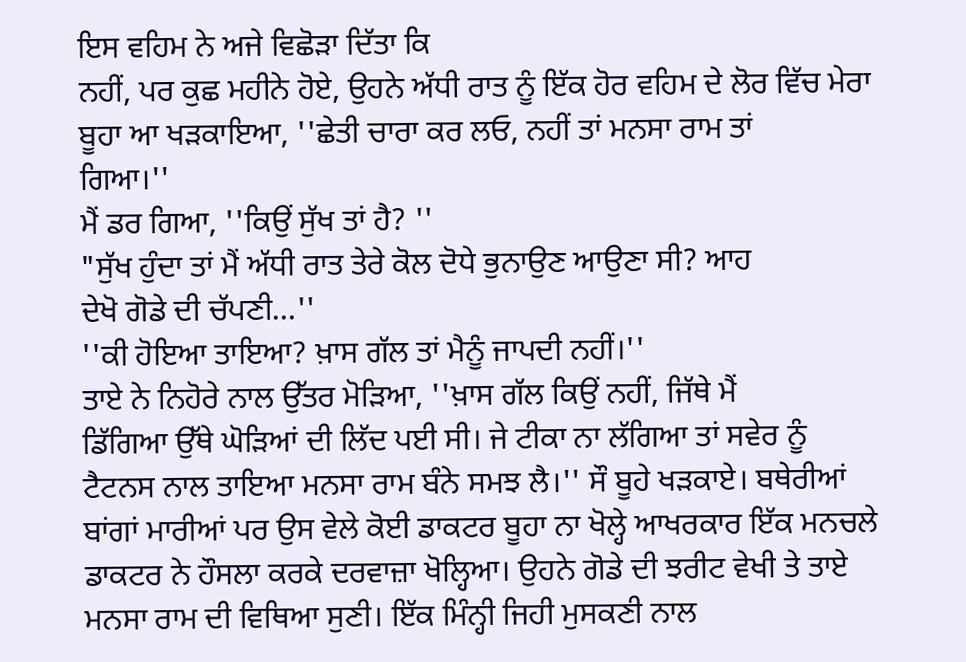ਇਸ ਵਹਿਮ ਨੇ ਅਜੇ ਵਿਛੋੜਾ ਦਿੱਤਾ ਕਿ
ਨਹੀਂ, ਪਰ ਕੁਛ ਮਹੀਨੇ ਹੋਏ, ਉਹਨੇ ਅੱਧੀ ਰਾਤ ਨੂੰ ਇੱਕ ਹੋਰ ਵਹਿਮ ਦੇ ਲੋਰ ਵਿੱਚ ਮੇਰਾ
ਬੂਹਾ ਆ ਖੜਕਾਇਆ, ''ਛੇਤੀ ਚਾਰਾ ਕਰ ਲਓ, ਨਹੀਂ ਤਾਂ ਮਨਸਾ ਰਾਮ ਤਾਂ
ਗਿਆ।''
ਮੈਂ ਡਰ ਗਿਆ, ''ਕਿਉਂ ਸੁੱਖ ਤਾਂ ਹੈ? ''
"ਸੁੱਖ ਹੁੰਦਾ ਤਾਂ ਮੈਂ ਅੱਧੀ ਰਾਤ ਤੇਰੇ ਕੋਲ ਦੋਧੇ ਭੁਨਾਉਣ ਆਉਣਾ ਸੀ? ਆਹ
ਦੇਖੋ ਗੋਡੇ ਦੀ ਚੱਪਣੀ…''
''ਕੀ ਹੋਇਆ ਤਾਇਆ? ਖ਼ਾਸ ਗੱਲ ਤਾਂ ਮੈਨੂੰ ਜਾਪਦੀ ਨਹੀਂ।''
ਤਾਏ ਨੇ ਨਿਹੋਰੇ ਨਾਲ ਉੱਤਰ ਮੋੜਿਆ, ''ਖ਼ਾਸ ਗੱਲ ਕਿਉਂ ਨਹੀਂ, ਜਿੱਥੇ ਮੈਂ
ਡਿੱਗਿਆ ਉੱਥੇ ਘੋੜਿਆਂ ਦੀ ਲਿੱਦ ਪਈ ਸੀ। ਜੇ ਟੀਕਾ ਨਾ ਲੱਗਿਆ ਤਾਂ ਸਵੇਰ ਨੂੰ
ਟੈਟਨਸ ਨਾਲ ਤਾਇਆ ਮਨਸਾ ਰਾਮ ਬੰਨੇ ਸਮਝ ਲੈ।'' ਸੌ ਬੂਹੇ ਖੜਕਾਏ। ਬਥੇਰੀਆਂ
ਬਾਂਗਾਂ ਮਾਰੀਆਂ ਪਰ ਉਸ ਵੇਲੇ ਕੋਈ ਡਾਕਟਰ ਬੂਹਾ ਨਾ ਖੋਲ੍ਹੇ ਆਖਰਕਾਰ ਇੱਕ ਮਨਚਲੇ
ਡਾਕਟਰ ਨੇ ਹੌਸਲਾ ਕਰਕੇ ਦਰਵਾਜ਼ਾ ਖੋਲ੍ਹਿਆ। ਉਹਨੇ ਗੋਡੇ ਦੀ ਝਰੀਟ ਵੇਖੀ ਤੇ ਤਾਏ
ਮਨਸਾ ਰਾਮ ਦੀ ਵਿਥਿਆ ਸੁਣੀ। ਇੱਕ ਮਿੰਨ੍ਹੀ ਜਿਹੀ ਮੁਸਕਣੀ ਨਾਲ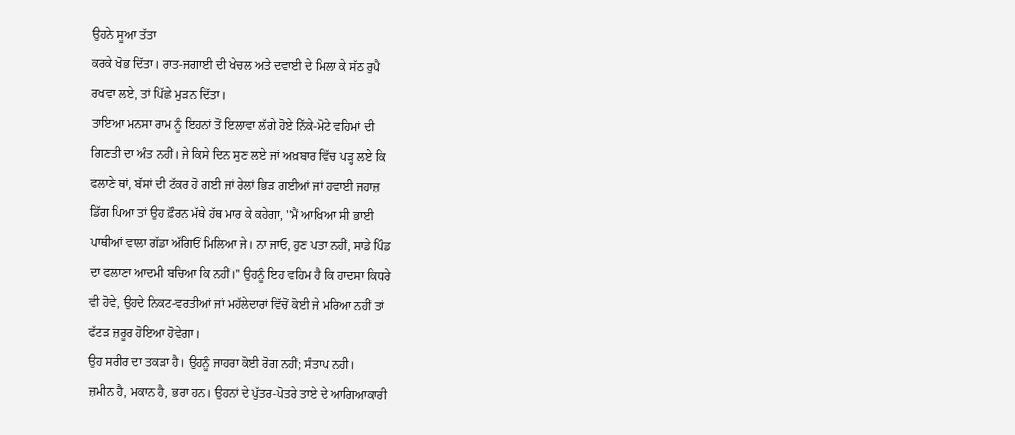ਉਹਨੇ ਸੂਆ ਤੱਤਾ
ਕਰਕੇ ਖੋਭ ਦਿੱਤਾ। ਰਾਤ-ਜਗਾਈ ਦੀ ਖੇਚਲ ਅਤੇ ਦਵਾਈ ਦੇ ਮਿਲਾ ਕੇ ਸੱਠ ਰੁਪੈ
ਰਖਵਾ ਲਏ, ਤਾਂ ਪਿੱਛੇ ਮੁੜਨ ਦਿੱਤਾ।
ਤਾਇਆ ਮਨਸਾ ਰਾਮ ਨੂੰ ਇਹਨਾਂ ਤੋਂ ਇਲਾਵਾ ਲੱਗੇ ਹੋਏ ਨਿੱਕੇ-ਮੋਟੇ ਵਹਿਮਾਂ ਦੀ
ਗਿਣਤੀ ਦਾ ਅੰਤ ਨਹੀਂ। ਜੇ ਕਿਸੇ ਦਿਨ ਸੁਣ ਲਏ ਜਾਂ ਅਖ਼ਬਾਰ ਵਿੱਚ ਪੜ੍ਹ ਲਏ ਕਿ
ਫਲਾਣੇ ਥਾਂ, ਬੱਸਾਂ ਦੀ ਟੱਕਰ ਹੋ ਗਈ ਜਾਂ ਰੇਲਾਂ ਭਿੜ ਗਈਆਂ ਜਾਂ ਹਵਾਈ ਜਹਾਜ਼
ਡਿੱਗ ਪਿਆ ਤਾਂ ਉਹ ਫ਼ੌਰਨ ਮੱਥੇ ਹੱਥ ਮਾਰ ਕੇ ਕਹੇਗਾ, ''ਮੈਂ ਆਖਿਆ ਸੀ ਭਾਈ
ਪਾਥੀਆਂ ਵਾਲਾ ਗੱਡਾ ਅੱਗਿਓਂ ਮਿਲਿਆ ਜੇ। ਨਾ ਜਾਓ, ਹੁਣ ਪਤਾ ਨਹੀਂ, ਸਾਡੇ ਪਿੰਡ
ਦਾ ਫਲਾਣਾ ਆਦਮੀ ਬਚਿਆ ਕਿ ਨਹੀਂ।'' ਉਹਨੂੰ ਇਹ ਵਹਿਮ ਹੈ ਕਿ ਹਾਦਸਾ ਕਿਧਰੇ
ਵੀ ਹੋਵੇ, ਉਹਦੇ ਨਿਕਟ-ਵਰਤੀਆਂ ਜਾਂ ਮਹੱਲੇਦਾਰਾਂ ਵਿੱਚੋਂ ਕੋਈ ਜੇ ਮਰਿਆ ਨਹੀਂ ਤਾਂ
ਫੱਟੜ ਜ਼ਰੂਰ ਹੋਇਆ ਹੋਵੇਗਾ।
ਉਹ ਸਰੀਰ ਦਾ ਤਕੜਾ ਹੈ। ਉਹਨੂੰ ਜਾਹਰਾ ਕੋਈ ਰੋਗ ਨਹੀਂ; ਸੰਤਾਪ ਨਹੀ।
ਜ਼ਮੀਨ ਹੈ, ਮਕਾਨ ਹੈ, ਭਰਾ ਹਨ। ਉਹਨਾਂ ਦੇ ਪੁੱਤਰ-ਪੋਤਰੇ ਤਾਏ ਦੇ ਆਗਿਆਕਾਰੀ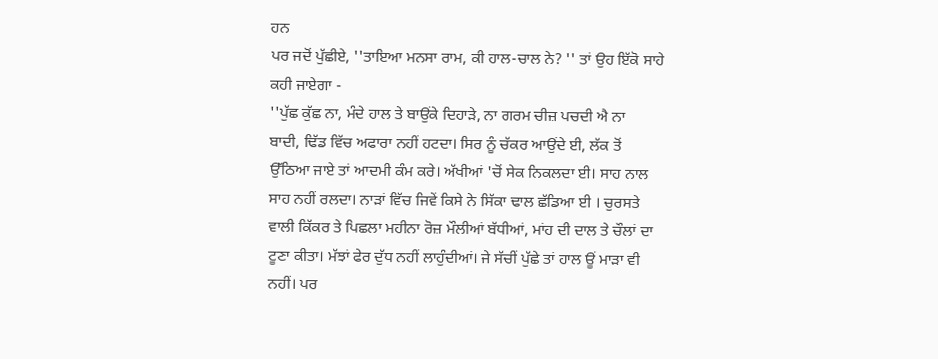ਹਨ
ਪਰ ਜਦੋਂ ਪੁੱਛੀਏ, ''ਤਾਇਆ ਮਨਸਾ ਰਾਮ, ਕੀ ਹਾਲ-ਚਾਲ ਨੇ? '' ਤਾਂ ਉਹ ਇੱਕੋ ਸਾਹੇ
ਕਹੀ ਜਾਏਗਾ -
''ਪੁੱਛ ਕੁੱਛ ਨਾ, ਮੰਦੇ ਹਾਲ ਤੇ ਬਾਉਂਕੇ ਦਿਹਾੜੇ, ਨਾ ਗਰਮ ਚੀਜ਼ ਪਚਦੀ ਐ ਨਾ
ਬਾਦੀ, ਢਿੱਡ ਵਿੱਚ ਅਫਾਰਾ ਨਹੀਂ ਹਟਦਾ। ਸਿਰ ਨੂੰ ਚੱਕਰ ਆਉਂਦੇ ਈ, ਲੱਕ ਤੋਂ
ਉੱਠਿਆ ਜਾਏ ਤਾਂ ਆਦਮੀ ਕੰਮ ਕਰੇ। ਅੱਖੀਆਂ 'ਚੋਂ ਸੇਕ ਨਿਕਲਦਾ ਈ। ਸਾਹ ਨਾਲ
ਸਾਹ ਨਹੀਂ ਰਲਦਾ। ਨਾੜਾਂ ਵਿੱਚ ਜਿਵੇਂ ਕਿਸੇ ਨੇ ਸਿੱਕਾ ਢਾਲ ਛੱਡਿਆ ਈ । ਚੁਰਸਤੇ
ਵਾਲੀ ਕਿੱਕਰ ਤੇ ਪਿਛਲਾ ਮਹੀਨਾ ਰੋਜ਼ ਮੌਲੀਆਂ ਬੱਧੀਆਂ, ਮਾਂਹ ਦੀ ਦਾਲ ਤੇ ਚੌਲਾਂ ਦਾ
ਟੂਣਾ ਕੀਤਾ। ਮੱਝਾਂ ਫੇਰ ਦੁੱਧ ਨਹੀਂ ਲਾਹੁੰਦੀਆਂ। ਜੇ ਸੱਚੀਂ ਪੁੱਛੇ ਤਾਂ ਹਾਲ ਊਂ ਮਾੜਾ ਵੀ
ਨਹੀਂ। ਪਰ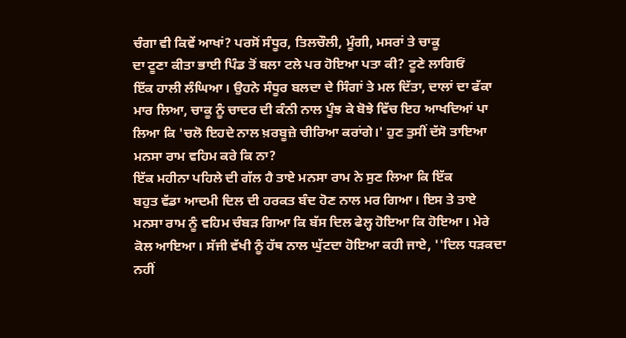ਚੰਗਾ ਵੀ ਕਿਵੇਂ ਆਖਾਂ? ਪਰਸੋਂ ਸੰਧੂਰ, ਤਿਲਚੌਲੀ, ਮੂੰਗੀ, ਮਸਰਾਂ ਤੇ ਚਾਕੂ
ਦਾ ਟੂਣਾ ਕੀਤਾ ਭਾਈ ਪਿੰਡ ਤੋਂ ਬਲਾ ਟਲੇ ਪਰ ਹੋਇਆ ਪਤਾ ਕੀ? ਟੂਣੇ ਲਾਗਿਓਂ
ਇੱਕ ਹਾਲੀ ਲੰਘਿਆ। ਉਹਨੇ ਸੰਧੂਰ ਬਲਦਾ ਦੇ ਸਿੰਗਾਂ ਤੇ ਮਲ ਦਿੱਤਾ, ਦਾਲਾਂ ਦਾ ਫੱਕਾ
ਮਾਰ ਲਿਆ, ਚਾਕੂ ਨੂੰ ਚਾਦਰ ਦੀ ਕੰਨੀ ਨਾਲ ਪੂੰਝ ਕੇ ਬੋਝੇ ਵਿੱਚ ਇਹ ਆਖਦਿਆਂ ਪਾ
ਲਿਆ ਕਿ 'ਚਲੋ ਇਹਦੇ ਨਾਲ ਖ਼ਰਬੂਜ਼ੇ ਚੀਰਿਆ ਕਰਾਂਗੇ।' ਹੁਣ ਤੁਸੀਂ ਦੱਸੋ ਤਾਇਆ
ਮਨਸਾ ਰਾਮ ਵਹਿਮ ਕਰੇ ਕਿ ਨਾ?
ਇੱਕ ਮਹੀਨਾ ਪਹਿਲੇ ਦੀ ਗੱਲ ਹੈ ਤਾਏ ਮਨਸਾ ਰਾਮ ਨੇ ਸੁਣ ਲਿਆ ਕਿ ਇੱਕ
ਬਹੁਤ ਵੱਡਾ ਆਦਮੀ ਦਿਲ ਦੀ ਹਰਕਤ ਬੰਦ ਹੋਣ ਨਾਲ ਮਰ ਗਿਆ। ਇਸ ਤੇ ਤਾਏ
ਮਨਸਾ ਰਾਮ ਨੂੰ ਵਹਿਮ ਚੰਬੜ ਗਿਆ ਕਿ ਬੱਸ ਦਿਲ ਫੇਲ੍ਹ ਹੋਇਆ ਕਿ ਹੋਇਆ। ਮੇਰੇ
ਕੋਲ ਆਇਆ। ਸੱਜੀ ਵੱਖੀ ਨੂੰ ਹੱਥ ਨਾਲ ਘੁੱਟਦਾ ਹੋਇਆ ਕਹੀ ਜਾਏ, ''ਦਿਲ ਧੜਕਦਾ
ਨਹੀਂ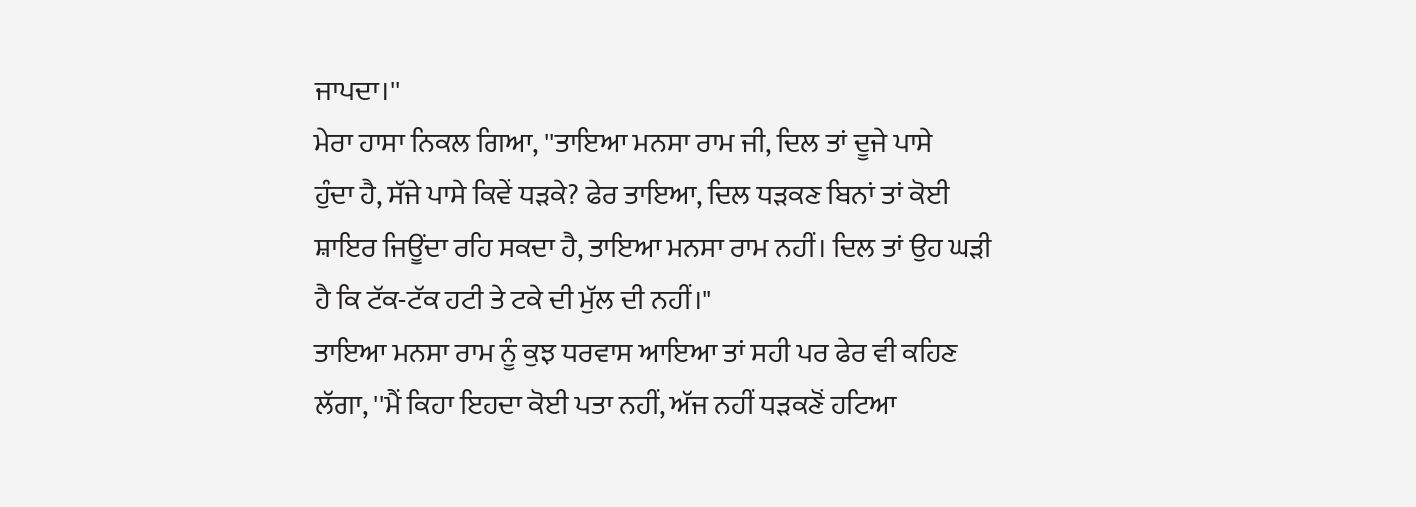ਜਾਪਦਾ।''
ਮੇਰਾ ਹਾਸਾ ਨਿਕਲ ਗਿਆ, ''ਤਾਇਆ ਮਨਸਾ ਰਾਮ ਜੀ, ਦਿਲ ਤਾਂ ਦੂਜੇ ਪਾਸੇ
ਹੁੰਦਾ ਹੈ, ਸੱਜੇ ਪਾਸੇ ਕਿਵੇਂ ਧੜਕੇ? ਫੇਰ ਤਾਇਆ, ਦਿਲ ਧੜਕਣ ਬਿਨਾਂ ਤਾਂ ਕੋਈ
ਸ਼ਾਇਰ ਜਿਊਂਦਾ ਰਹਿ ਸਕਦਾ ਹੈ, ਤਾਇਆ ਮਨਸਾ ਰਾਮ ਨਹੀਂ। ਦਿਲ ਤਾਂ ਉਹ ਘੜੀ
ਹੈ ਕਿ ਟੱਕ-ਟੱਕ ਹਟੀ ਤੇ ਟਕੇ ਦੀ ਮੁੱਲ ਦੀ ਨਹੀਂ।"
ਤਾਇਆ ਮਨਸਾ ਰਾਮ ਨੂੰ ਕੁਝ ਧਰਵਾਸ ਆਇਆ ਤਾਂ ਸਹੀ ਪਰ ਫੇਰ ਵੀ ਕਹਿਣ
ਲੱਗਾ, ''ਮੈਂ ਕਿਹਾ ਇਹਦਾ ਕੋਈ ਪਤਾ ਨਹੀਂ, ਅੱਜ ਨਹੀਂ ਧੜਕਣੋਂ ਹਟਿਆ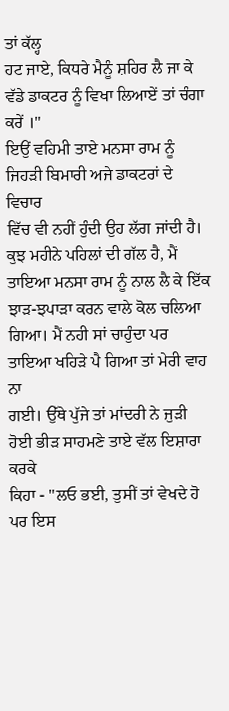ਤਾਂ ਕੱਲ੍ਹ
ਹਟ ਜਾਏ, ਕਿਧਰੇ ਮੈਨੂੰ ਸ਼ਹਿਰ ਲੈ ਜਾ ਕੇ ਵੱਡੇ ਡਾਕਟਰ ਨੂੰ ਵਿਖਾ ਲਿਆਏਂ ਤਾਂ ਚੰਗਾ
ਕਰੇਂ ।''
ਇਉਂ ਵਹਿਮੀ ਤਾਏ ਮਨਸਾ ਰਾਮ ਨੂੰ ਜਿਹੜੀ ਬਿਮਾਰੀ ਅਜੇ ਡਾਕਟਰਾਂ ਦੇ ਵਿਚਾਰ
ਵਿੱਚ ਵੀ ਨਹੀਂ ਹੁੰਦੀ ਉਹ ਲੱਗ ਜਾਂਦੀ ਹੈ। ਕੁਝ ਮਹੀਨੇ ਪਹਿਲਾਂ ਦੀ ਗੱਲ ਹੈ, ਮੈਂ
ਤਾਇਆ ਮਨਸਾ ਰਾਮ ਨੂੰ ਨਾਲ ਲੈ ਕੇ ਇੱਕ ਝਾੜ-ਝਪਾੜਾ ਕਰਨ ਵਾਲੇ ਕੋਲ ਚਲਿਆ
ਗਿਆ। ਮੈਂ ਨਹੀ ਸਾਂ ਚਾਹੁੰਦਾ ਪਰ ਤਾਇਆ ਖਹਿੜੇ ਪੈ ਗਿਆ ਤਾਂ ਮੇਰੀ ਵਾਹ ਨਾ
ਗਈ। ਉੱਥੇ ਪੁੱਜੇ ਤਾਂ ਮਾਂਦਰੀ ਨੇ ਜੁੜੀ ਹੋਈ ਭੀੜ ਸਾਹਮਣੇ ਤਾਏ ਵੱਲ ਇਸ਼ਾਰਾ ਕਰਕੇ
ਕਿਹਾ - ''ਲਓ ਭਈ, ਤੁਸੀਂ ਤਾਂ ਵੇਖਦੇ ਹੋ ਪਰ ਇਸ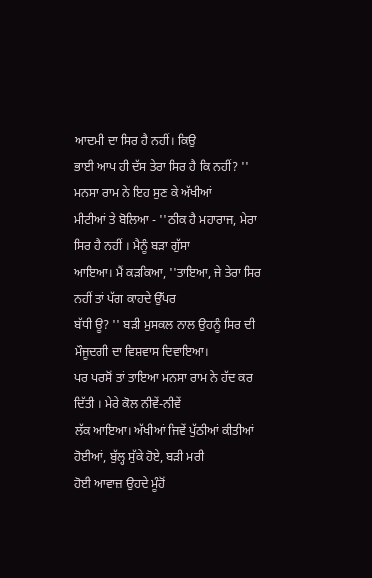ਆਦਮੀ ਦਾ ਸਿਰ ਹੈ ਨਹੀਂ। ਕਿਉ
ਭਾਈ ਆਪ ਹੀ ਦੱਸ ਤੇਰਾ ਸਿਰ ਹੈ ਕਿ ਨਹੀਂ? '' ਮਨਸਾ ਰਾਮ ਨੇ ਇਹ ਸੁਣ ਕੇ ਅੱਖੀਆਂ
ਮੀਟੀਆਂ ਤੇ ਬੋਲਿਆ - ''ਠੀਕ ਹੈ ਮਹਾਰਾਜ, ਮੇਰਾ ਸਿਰ ਹੈ ਨਹੀਂ । ਮੈਨੂੰ ਬੜਾ ਗੁੱਸਾ
ਆਇਆ। ਮੈਂ ਕੜਕਿਆ, ''ਤਾਇਆ, ਜੇ ਤੇਰਾ ਸਿਰ ਨਹੀਂ ਤਾਂ ਪੱਗ ਕਾਹਦੇ ਉੱਪਰ
ਬੱਧੀ ਊ? '' ਬੜੀ ਮੁਸਕਲ ਨਾਲ ਉਹਨੂੰ ਸਿਰ ਦੀ ਮੌਜੂਦਗੀ ਦਾ ਵਿਸ਼ਵਾਸ ਦਿਵਾਇਆ।
ਪਰ ਪਰਸੋਂ ਤਾਂ ਤਾਇਆ ਮਨਸਾ ਰਾਮ ਨੇ ਹੱਦ ਕਰ ਦਿੱਤੀ । ਮੇਰੇ ਕੋਲ ਨੀਵੇਂ-ਨੀਵੇਂ
ਲੱਕ ਆਇਆ। ਅੱਖੀਆਂ ਜਿਵੇਂ ਪੁੱਠੀਆਂ ਕੀਤੀਆਂ ਹੋਈਆਂ, ਬੁੱਲ੍ਹ ਸੁੱਕੇ ਹੋਏ, ਬੜੀ ਮਰੀ
ਹੋਈ ਆਵਾਜ਼ ਉਹਦੇ ਮੂੰਹੋਂ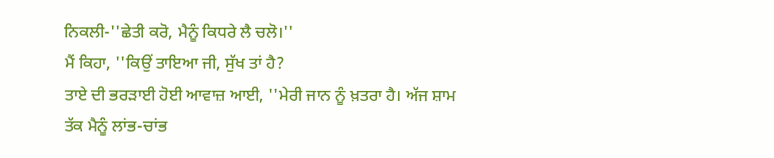ਨਿਕਲੀ-''ਛੇਤੀ ਕਰੋ, ਮੈਨੂੰ ਕਿਧਰੇ ਲੈ ਚਲੋ।''
ਮੈਂ ਕਿਹਾ, ''ਕਿਉਂ ਤਾਇਆ ਜੀ, ਸੁੱਖ ਤਾਂ ਹੈ?
ਤਾਏ ਦੀ ਭਰੜਾਈ ਹੋਈ ਆਵਾਜ਼ ਆਈ, ''ਮੇਰੀ ਜਾਨ ਨੂੰ ਖ਼ਤਰਾ ਹੈ। ਅੱਜ ਸ਼ਾਮ
ਤੱਕ ਮੈਨੂੰ ਲਾਂਭ-ਚਾਂਭ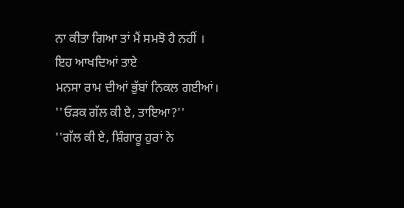ਨਾ ਕੀਤਾ ਗਿਆ ਤਾਂ ਮੈਂ ਸਮਝੋ ਹੈ ਨਹੀਂ । ਇਹ ਆਖਦਿਆਂ ਤਾਏ
ਮਨਸਾ ਰਾਮ ਦੀਆਂ ਭੁੱਬਾਂ ਨਿਕਲ ਗਈਆਂ।
''ਓੜਕ ਗੱਲ ਕੀ ਏ, ਤਾਇਆ?''
''ਗੱਲ ਕੀ ਏ, ਸ਼ਿੰਗਾਰੂ ਹੁਰਾਂ ਨੇ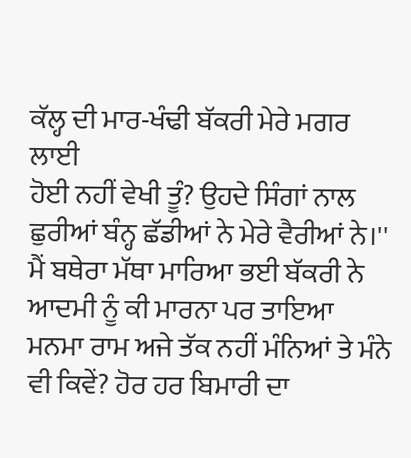ਕੱਲ੍ਹ ਦੀ ਮਾਰ-ਖੰਢੀ ਬੱਕਰੀ ਮੇਰੇ ਮਗਰ ਲਾਈ
ਹੋਈ ਨਹੀਂ ਵੇਖੀ ਤੂੰ? ਉਹਦੇ ਸਿੰਗਾਂ ਨਾਲ ਛੁਰੀਆਂ ਬੰਨ੍ਹ ਛੱਡੀਆਂ ਨੇ ਮੇਰੇ ਵੈਰੀਆਂ ਨੇ।''
ਮੈਂ ਬਥੇਰਾ ਮੱਥਾ ਮਾਰਿਆ ਭਈ ਬੱਕਰੀ ਨੇ ਆਦਮੀ ਨੂੰ ਕੀ ਮਾਰਨਾ ਪਰ ਤਾਇਆ
ਮਨਮਾ ਰਾਮ ਅਜੇ ਤੱਕ ਨਹੀਂ ਮੰਨਿਆਂ ਤੇ ਮੰਨੇ ਵੀ ਕਿਵੇਂ? ਹੋਰ ਹਰ ਬਿਮਾਰੀ ਦਾ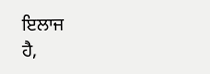ਇਲਾਜ
ਹੈ,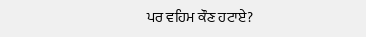ਪਰ ਵਹਿਮ ਕੌਣ ਹਟਾਏ?